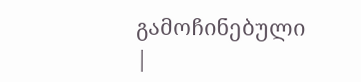გამოჩინებული
|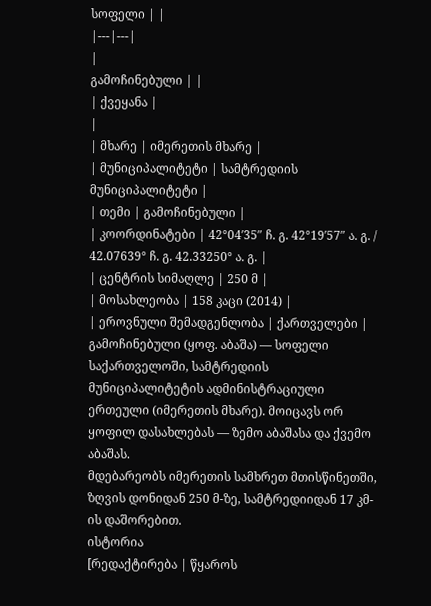სოფელი | |
|---|---|
|
გამოჩინებული | |
| ქვეყანა |
|
| მხარე | იმერეთის მხარე |
| მუნიციპალიტეტი | სამტრედიის მუნიციპალიტეტი |
| თემი | გამოჩინებული |
| კოორდინატები | 42°04′35″ ჩ. გ. 42°19′57″ ა. გ. / 42.07639° ჩ. გ. 42.33250° ა. გ. |
| ცენტრის სიმაღლე | 250 მ |
| მოსახლეობა | 158 კაცი (2014) |
| ეროვნული შემადგენლობა | ქართველები |
გამოჩინებული (ყოფ. აბაშა) — სოფელი საქართველოში, სამტრედიის მუნიციპალიტეტის ადმინისტრაციული ერთეული (იმერეთის მხარე). მოიცავს ორ ყოფილ დასახლებას — ზემო აბაშასა და ქვემო აბაშას.
მდებარეობს იმერეთის სამხრეთ მთისწინეთში, ზღვის დონიდან 250 მ-ზე, სამტრედიიდან 17 კმ-ის დაშორებით.
ისტორია
[რედაქტირება | წყაროს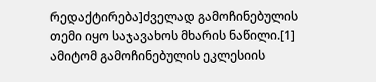რედაქტირება]ძველად გამოჩინებულის თემი იყო საჯავახოს მხარის ნაწილი.[1] ამიტომ გამოჩინებულის ეკლესიის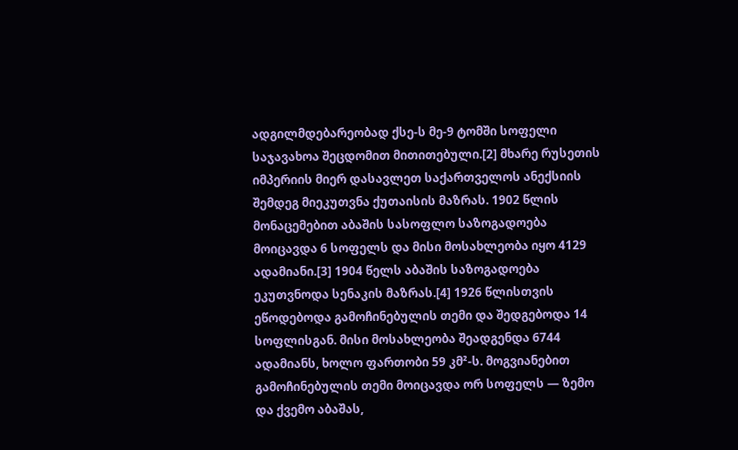ადგილმდებარეობად ქსე-ს მე-9 ტომში სოფელი საჯავახოა შეცდომით მითითებული.[2] მხარე რუსეთის იმპერიის მიერ დასავლეთ საქართველოს ანექსიის შემდეგ მიეკუთვნა ქუთაისის მაზრას. 1902 წლის მონაცემებით აბაშის სასოფლო საზოგადოება მოიცავდა 6 სოფელს და მისი მოსახლეობა იყო 4129 ადამიანი.[3] 1904 წელს აბაშის საზოგადოება ეკუთვნოდა სენაკის მაზრას.[4] 1926 წლისთვის ეწოდებოდა გამოჩინებულის თემი და შედგებოდა 14 სოფლისგან. მისი მოსახლეობა შეადგენდა 6744 ადამიანს, ხოლო ფართობი 59 კმ²-ს. მოგვიანებით გამოჩინებულის თემი მოიცავდა ორ სოფელს — ზემო და ქვემო აბაშას,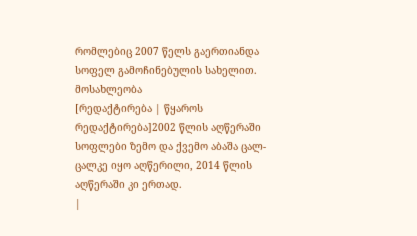რომლებიც 2007 წელს გაერთიანდა სოფელ გამოჩინებულის სახელით.
მოსახლეობა
[რედაქტირება | წყაროს რედაქტირება]2002 წლის აღწერაში სოფლები ზემო და ქვემო აბაშა ცალ-ცალკე იყო აღწერილი, 2014 წლის აღწერაში კი ერთად.
|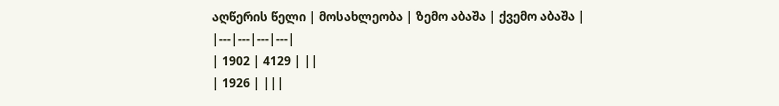აღწერის წელი | მოსახლეობა | ზემო აბაშა | ქვემო აბაშა |
|---|---|---|---|
| 1902 | 4129 | ||
| 1926 | |||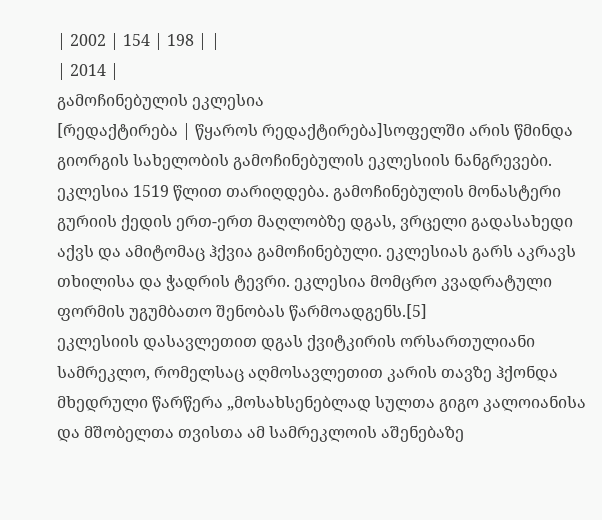| 2002 | 154 | 198 | |
| 2014 |
გამოჩინებულის ეკლესია
[რედაქტირება | წყაროს რედაქტირება]სოფელში არის წმინდა გიორგის სახელობის გამოჩინებულის ეკლესიის ნანგრევები. ეკლესია 1519 წლით თარიღდება. გამოჩინებულის მონასტერი გურიის ქედის ერთ-ერთ მაღლობზე დგას, ვრცელი გადასახედი აქვს და ამიტომაც ჰქვია გამოჩინებული. ეკლესიას გარს აკრავს თხილისა და ჭადრის ტევრი. ეკლესია მომცრო კვადრატული ფორმის უგუმბათო შენობას წარმოადგენს.[5]
ეკლესიის დასავლეთით დგას ქვიტკირის ორსართულიანი სამრეკლო, რომელსაც აღმოსავლეთით კარის თავზე ჰქონდა მხედრული წარწერა „მოსახსენებლად სულთა გიგო კალოიანისა და მშობელთა თვისთა ამ სამრეკლოის აშენებაზე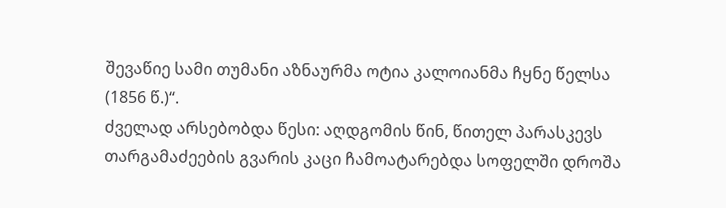შევაწიე სამი თუმანი აზნაურმა ოტია კალოიანმა ჩყნე წელსა (1856 წ.)“.
ძველად არსებობდა წესი: აღდგომის წინ, წითელ პარასკევს თარგამაძეების გვარის კაცი ჩამოატარებდა სოფელში დროშა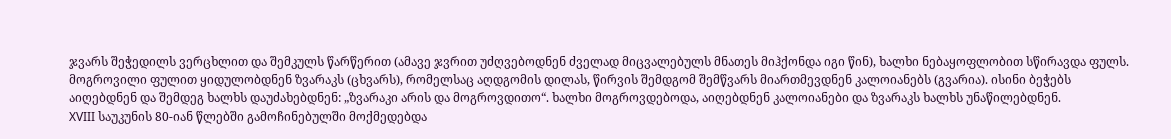ჯვარს შეჭედილს ვერცხლით და შემკულს წარწერით (ამავე ჯვრით უძღვებოდნენ ძველად მიცვალებულს მნათეს მიჰქონდა იგი წინ), ხალხი ნებაყოფლობით სწირავდა ფულს. მოგროვილი ფულით ყიდულობდნენ ზვარაკს (ცხვარს), რომელსაც აღდგომის დილას, წირვის შემდგომ შემწვარს მიართმევდნენ კალოიანებს (გვარია). ისინი ბეჭებს აიღებდნენ და შემდეგ ხალხს დაუძახებდნენ: „ზვარაკი არის და მოგროვდითო“. ხალხი მოგროვდებოდა, აიღებდნენ კალოიანები და ზვარაკს ხალხს უნაწილებდნენ.
XVIII საუკუნის 80-იან წლებში გამოჩინებულში მოქმედებდა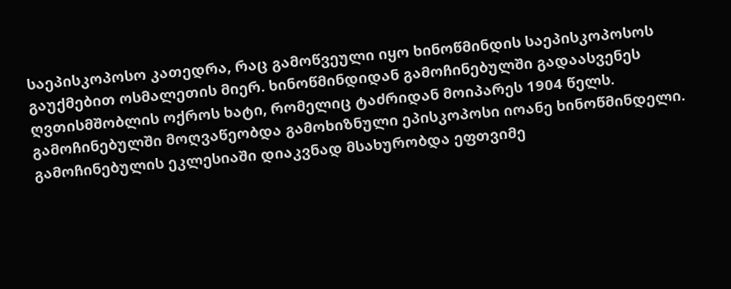საეპისკოპოსო კათედრა, რაც გამოწვეული იყო ხინოწმინდის საეპისკოპოსოს გაუქმებით ოსმალეთის მიერ. ხინოწმინდიდან გამოჩინებულში გადაასვენეს ღვთისმშობლის ოქროს ხატი, რომელიც ტაძრიდან მოიპარეს 1904 წელს. გამოჩინებულში მოღვაწეობდა გამოხიზნული ეპისკოპოსი იოანე ხინოწმინდელი. გამოჩინებულის ეკლესიაში დიაკვნად მსახურობდა ეფთვიმე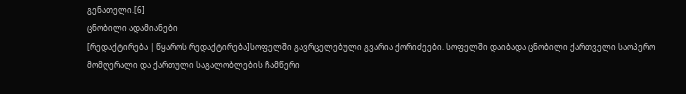გენათელი.[6]
ცნობილი ადამიანები
[რედაქტირება | წყაროს რედაქტირება]სოფელში გავრცელებული გვარია ქორიძეები. სოფელში დაიბადა ცნობილი ქართველი საოპერო მომღერალი და ქართული საგალობლების ჩამწერი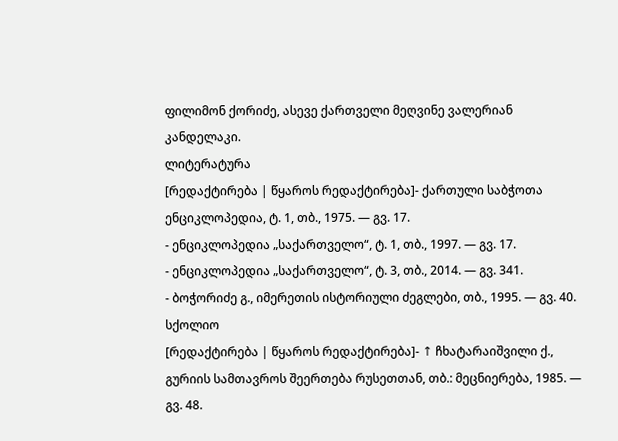ფილიმონ ქორიძე, ასევე ქართველი მეღვინე ვალერიან კანდელაკი.
ლიტერატურა
[რედაქტირება | წყაროს რედაქტირება]- ქართული საბჭოთა ენციკლოპედია, ტ. 1, თბ., 1975. — გვ. 17.
- ენციკლოპედია „საქართველო“, ტ. 1, თბ., 1997. — გვ. 17.
- ენციკლოპედია „საქართველო“, ტ. 3, თბ., 2014. — გვ. 341.
- ბოჭორიძე გ., იმერეთის ისტორიული ძეგლები, თბ., 1995. — გვ. 40.
სქოლიო
[რედაქტირება | წყაროს რედაქტირება]- ↑ ჩხატარაიშვილი ქ., გურიის სამთავროს შეერთება რუსეთთან, თბ.: მეცნიერება, 1985. — გვ. 48.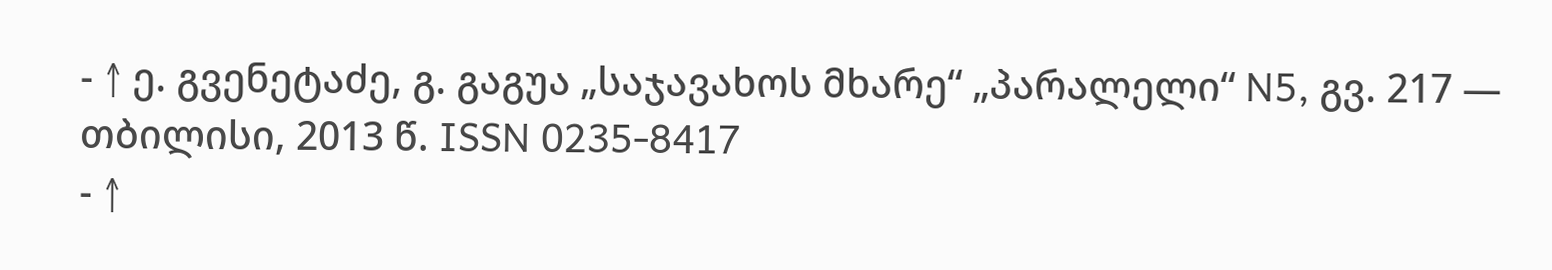- ↑ ე. გვენეტაძე, გ. გაგუა „საჯავახოს მხარე“ „პარალელი“ N5, გვ. 217 — თბილისი, 2013 წ. ISSN 0235-8417
- ↑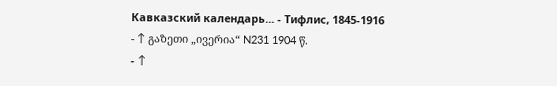Кавказский календарь... - Тифлис, 1845-1916
- ↑ გაზეთი „ივერია“ N231 1904 წ.
- ↑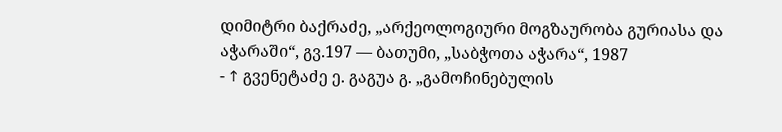დიმიტრი ბაქრაძე, „არქეოლოგიური მოგზაურობა გურიასა და აჭარაში“, გვ.197 — ბათუმი, „საბჭოთა აჭარა“, 1987
- ↑ გვენეტაძე ე. გაგუა გ. „გამოჩინებულის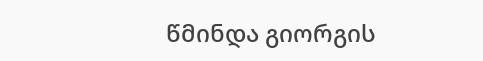წმინდა გიორგის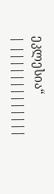ეკლესია“
| |||||||||||||